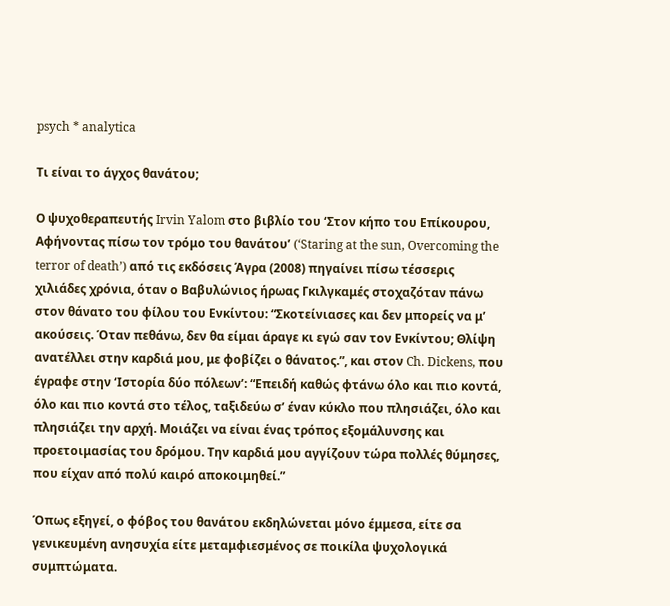psych * analytica

Τι είναι το άγχος θανάτου;

Ο ψυχοθεραπευτής Irvin Yalom στο βιβλίο του ‘Στον κήπο του Επίκουρου, Αφήνοντας πίσω τον τρόμο του θανάτου’ (‘Staring at the sun, Overcoming the terror of death’) από τις εκδόσεις Άγρα (2008) πηγαίνει πίσω τέσσερις χιλιάδες χρόνια, όταν ο Βαβυλώνιος ήρωας Γκιλγκαμές στοχαζόταν πάνω στον θάνατο του φίλου του Ενκίντου: “Σκοτείνιασες και δεν μπορείς να μ’ ακούσεις. Όταν πεθάνω, δεν θα είμαι άραγε κι εγώ σαν τον Ενκίντου; Θλίψη ανατέλλει στην καρδιά μου, με φοβίζει ο θάνατος.”, και στον Ch. Dickens, που έγραφε στην ‘Ιστορία δύο πόλεων’: “Επειδή καθώς φτάνω όλο και πιο κοντά, όλο και πιο κοντά στο τέλος, ταξιδεύω σ’ έναν κύκλο που πλησιάζει, όλο και πλησιάζει την αρχή. Μοιάζει να είναι ένας τρόπος εξομάλυνσης και προετοιμασίας του δρόμου. Την καρδιά μου αγγίζουν τώρα πολλές θύμησες, που είχαν από πολύ καιρό αποκοιμηθεί.”

Όπως εξηγεί, ο φόβος του θανάτου εκδηλώνεται μόνο έμμεσα, είτε σα γενικευμένη ανησυχία είτε μεταμφιεσμένος σε ποικίλα ψυχολογικά συμπτώματα.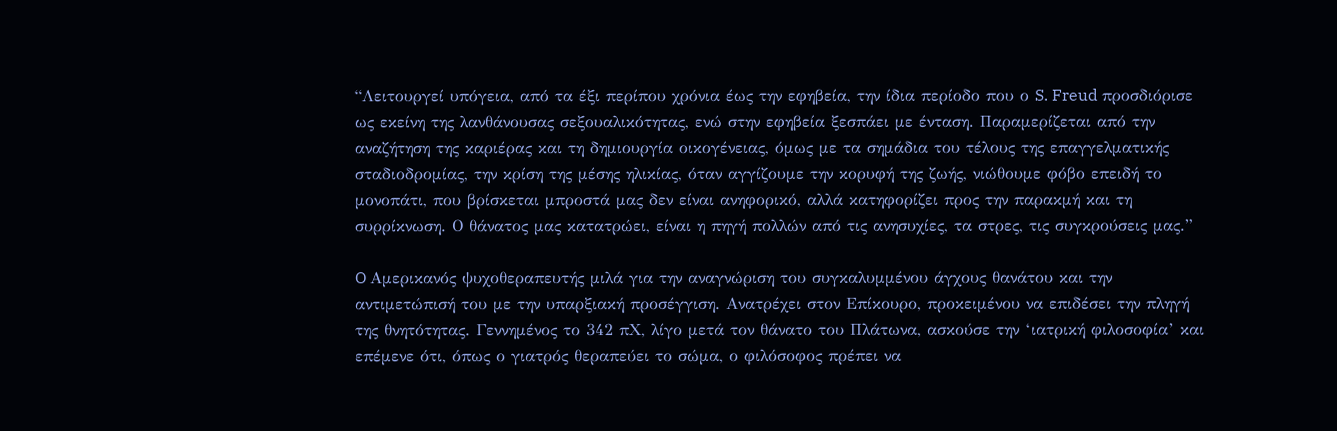“Λειτουργεί υπόγεια, από τα έξι περίπου χρόνια έως την εφηβεία, την ίδια περίοδο που ο S. Freud προσδιόρισε ως εκείνη της λανθάνουσας σεξουαλικότητας, ενώ στην εφηβεία ξεσπάει με ένταση. Παραμερίζεται από την αναζήτηση της καριέρας και τη δημιουργία οικογένειας, όμως με τα σημάδια του τέλους της επαγγελματικής σταδιοδρομίας, την κρίση της μέσης ηλικίας, όταν αγγίζουμε την κορυφή της ζωής, νιώθουμε φόβο επειδή το μονοπάτι, που βρίσκεται μπροστά μας δεν είναι ανηφορικό, αλλά κατηφορίζει προς την παρακμή και τη συρρίκνωση. Ο θάνατος μας κατατρώει, είναι η πηγή πολλών από τις ανησυχίες, τα στρες, τις συγκρούσεις μας.”

O Αμερικανός ψυχοθεραπευτής μιλά για την αναγνώριση του συγκαλυμμένου άγχους θανάτου και την αντιμετώπισή του με την υπαρξιακή προσέγγιση. Ανατρέχει στον Επίκουρο, προκειμένου να επιδέσει την πληγή της θνητότητας. Γεννημένος το 342 πΧ, λίγο μετά τον θάνατο του Πλάτωνα, ασκούσε την ‘ιατρική φιλοσοφία’ και επέμενε ότι, όπως ο γιατρός θεραπεύει το σώμα, ο φιλόσοφος πρέπει να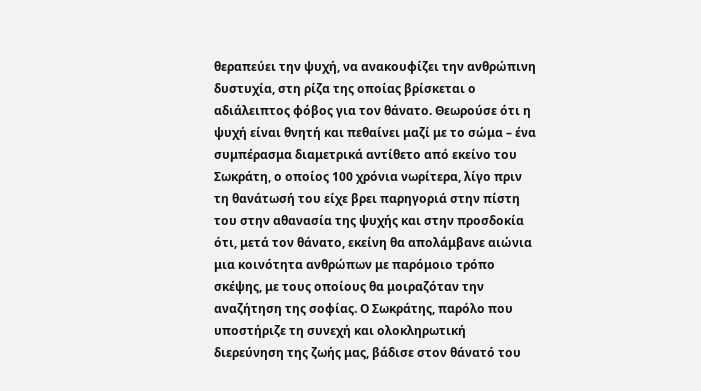θεραπεύει την ψυχή, να ανακουφίζει την ανθρώπινη δυστυχία, στη ρίζα της οποίας βρίσκεται ο αδιάλειπτος φόβος για τον θάνατο. Θεωρούσε ότι η ψυχή είναι θνητή και πεθαίνει μαζί με το σώμα – ένα συμπέρασμα διαμετρικά αντίθετο από εκείνο του Σωκράτη, ο οποίος 100 χρόνια νωρίτερα, λίγο πριν τη θανάτωσή του είχε βρει παρηγοριά στην πίστη του στην αθανασία της ψυχής και στην προσδοκία ότι, μετά τον θάνατο, εκείνη θα απολάμβανε αιώνια μια κοινότητα ανθρώπων με παρόμοιο τρόπο σκέψης, με τους οποίους θα μοιραζόταν την αναζήτηση της σοφίας. Ο Σωκράτης, παρόλο που υποστήριζε τη συνεχή και ολοκληρωτική διερεύνηση της ζωής μας, βάδισε στον θάνατό του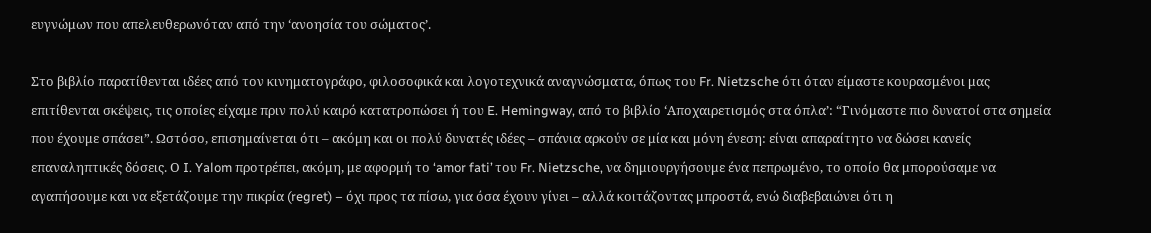ευγνώμων που απελευθερωνόταν από την ‘ανοησία του σώματος’.

Στο βιβλίο παρατίθενται ιδέες από τον κινηματογράφο, φιλοσοφικά και λογοτεχνικά αναγνώσματα, όπως του Fr. Nietzsche ότι όταν είμαστε κουρασμένοι μας επιτίθενται σκέψεις, τις οποίες είχαμε πριν πολύ καιρό κατατροπώσει ή του E. Hemingway, από το βιβλίο ‘Αποχαιρετισμός στα όπλα’: “Γινόμαστε πιο δυνατοί στα σημεία που έχουμε σπάσει”. Ωστόσο, επισημαίνεται ότι – ακόμη και οι πολύ δυνατές ιδέες – σπάνια αρκούν σε μία και μόνη ένεση: είναι απαραίτητο να δώσει κανείς επαναληπτικές δόσεις. Ο I. Yalom προτρέπει, ακόμη, με αφορμή το ‘amor fati’ του Fr. Nietzsche, να δημιουργήσουμε ένα πεπρωμένο, το οποίο θα μπορούσαμε να αγαπήσουμε και να εξετάζουμε την πικρία (regret) – όχι προς τα πίσω, για όσα έχουν γίνει – αλλά κοιτάζοντας μπροστά, ενώ διαβεβαιώνει ότι η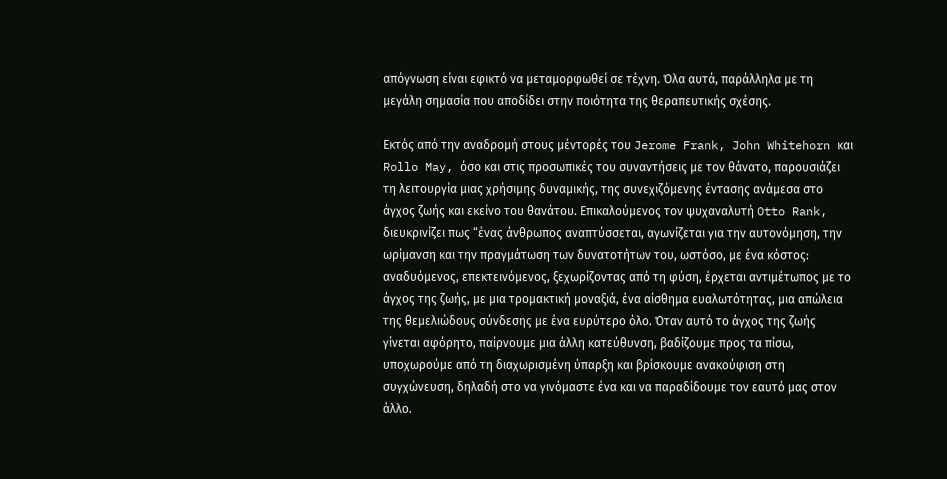απόγνωση είναι εφικτό να μεταμορφωθεί σε τέχνη. Όλα αυτά, παράλληλα με τη μεγάλη σημασία που αποδίδει στην ποιότητα της θεραπευτικής σχέσης.

Εκτός από την αναδρομή στους μέντορές του Jerome Frank, John Whitehorn και Rollo May, όσο και στις προσωπικές του συναντήσεις με τον θάνατο, παρουσιάζει τη λειτουργία μιας χρήσιμης δυναμικής, της συνεχιζόμενης έντασης ανάμεσα στο άγχος ζωής και εκείνο του θανάτου. Eπικαλούμενος τον ψυχαναλυτή Otto Rank, διευκρινίζει πως “ένας άνθρωπος αναπτύσσεται, αγωνίζεται για την αυτονόμηση, την ωρίμανση και την πραγμάτωση των δυνατοτήτων του, ωστόσο, με ένα κόστος: αναδυόμενος, επεκτεινόμενος, ξεχωρίζοντας από τη φύση, έρχεται αντιμέτωπος με το άγχος της ζωής, με μια τρομακτική μοναξιά, ένα αίσθημα ευαλωτότητας, μια απώλεια της θεμελιώδους σύνδεσης με ένα ευρύτερο όλο. Όταν αυτό το άγχος της ζωής γίνεται αφόρητο, παίρνουμε μια άλλη κατεύθυνση, βαδίζουμε προς τα πίσω, υποχωρούμε από τη διαχωρισμένη ύπαρξη και βρίσκουμε ανακούφιση στη συγχώνευση, δηλαδή στο να γινόμαστε ένα και να παραδίδουμε τον εαυτό μας στον άλλο.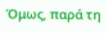Όμως, παρά τη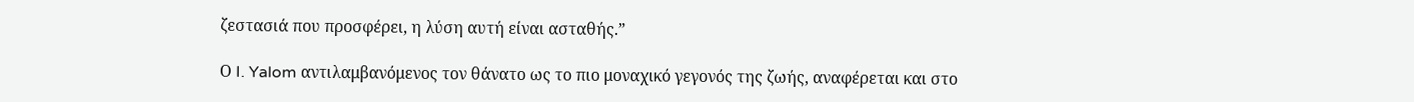ζεστασιά που προσφέρει, η λύση αυτή είναι ασταθής.”

Ο I. Yalom αντιλαμβανόμενος τον θάνατο ως το πιο μοναχικό γεγονός της ζωής, αναφέρεται και στο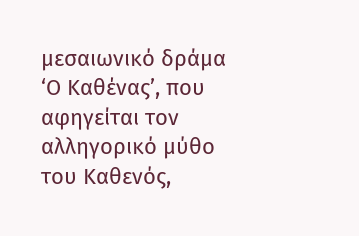μεσαιωνικό δράμα ‘Ο Καθένας’, που αφηγείται τον αλληγορικό μύθο του Καθενός,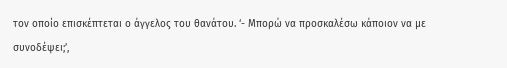τον οποίο επισκέπτεται ο άγγελος του θανάτου. ‘- Μπορώ να προσκαλέσω κάποιον να με συνοδέψει;’,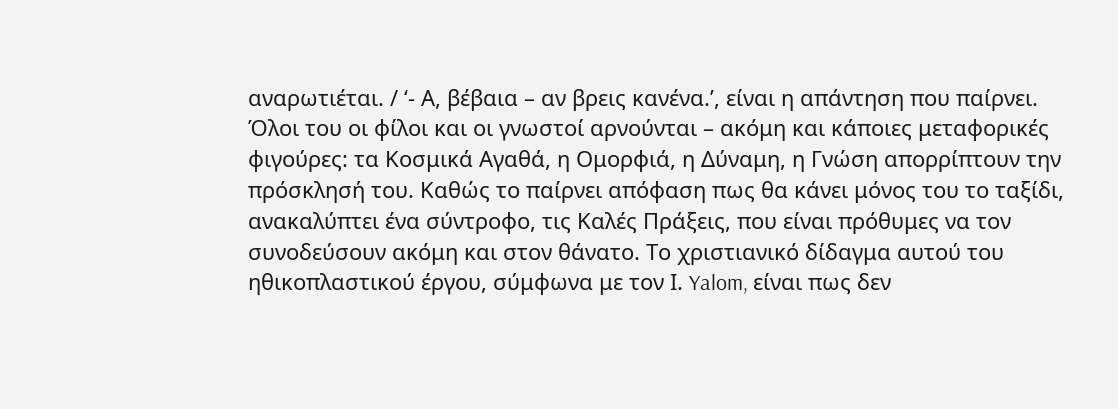αναρωτιέται. / ‘- Α, βέβαια – αν βρεις κανένα.’, είναι η απάντηση που παίρνει. Όλοι του οι φίλοι και οι γνωστοί αρνούνται – ακόμη και κάποιες μεταφορικές φιγούρες: τα Κοσμικά Αγαθά, η Ομορφιά, η Δύναμη, η Γνώση απορρίπτουν την πρόσκλησή του. Καθώς το παίρνει απόφαση πως θα κάνει μόνος του το ταξίδι, ανακαλύπτει ένα σύντροφο, τις Καλές Πράξεις, που είναι πρόθυμες να τον συνοδεύσουν ακόμη και στον θάνατο. Το χριστιανικό δίδαγμα αυτού του ηθικοπλαστικού έργου, σύμφωνα με τον Ι. Yalom, είναι πως δεν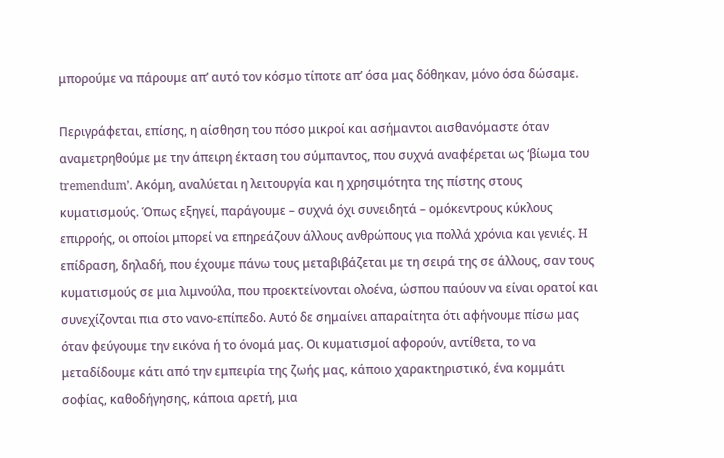μπορούμε να πάρουμε απ’ αυτό τον κόσμο τίποτε απ’ όσα μας δόθηκαν, μόνο όσα δώσαμε.

Περιγράφεται, επίσης, η αίσθηση του πόσο μικροί και ασήμαντοι αισθανόμαστε όταν αναμετρηθούμε με την άπειρη έκταση του σύμπαντος, που συχνά αναφέρεται ως ‘βίωμα του tremendum’. Ακόμη, αναλύεται η λειτουργία και η χρησιμότητα της πίστης στους κυματισμούς. Όπως εξηγεί, παράγουμε – συχνά όχι συνειδητά – ομόκεντρους κύκλους επιρροής, οι οποίοι μπορεί να επηρεάζουν άλλους ανθρώπους για πολλά χρόνια και γενιές. H επίδραση, δηλαδή, που έχουμε πάνω τους μεταβιβάζεται με τη σειρά της σε άλλους, σαν τους κυματισμούς σε μια λιμνούλα, που προεκτείνονται ολοένα, ώσπου παύουν να είναι ορατοί και συνεχίζονται πια στο νανο-επίπεδο. Aυτό δε σημαίνει απαραίτητα ότι αφήνουμε πίσω μας όταν φεύγουμε την εικόνα ή το όνομά μας. Οι κυματισμοί αφορούν, αντίθετα, το να μεταδίδουμε κάτι από την εμπειρία της ζωής μας, κάποιο χαρακτηριστικό, ένα κομμάτι σοφίας, καθοδήγησης, κάποια αρετή, μια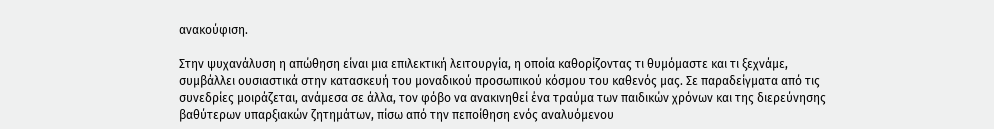ανακούφιση.

Στην ψυχανάλυση η απώθηση είναι μια επιλεκτική λειτουργία, η οποία καθορίζοντας τι θυμόμαστε και τι ξεχνάμε, συμβάλλει ουσιαστικά στην κατασκευή του μοναδικού προσωπικού κόσμου του καθενός μας. Σε παραδείγματα από τις συνεδρίες μοιράζεται, ανάμεσα σε άλλα, τον φόβο να ανακινηθεί ένα τραύμα των παιδικών χρόνων και της διερεύνησης βαθύτερων υπαρξιακών ζητημάτων, πίσω από την πεποίθηση ενός αναλυόμενου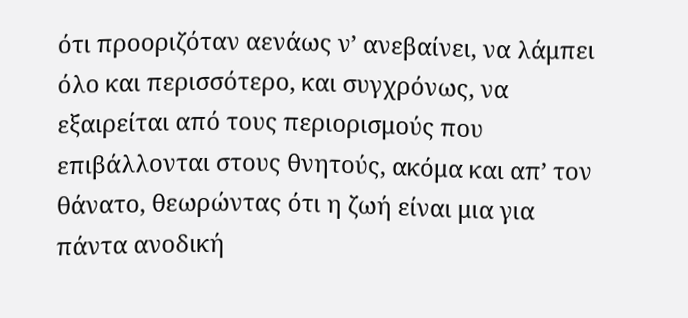ότι προοριζόταν αενάως ν’ ανεβαίνει, να λάμπει όλο και περισσότερο, και συγχρόνως, να εξαιρείται από τους περιορισμούς που επιβάλλονται στους θνητούς, ακόμα και απ’ τον θάνατο, θεωρώντας ότι η ζωή είναι μια για πάντα ανοδική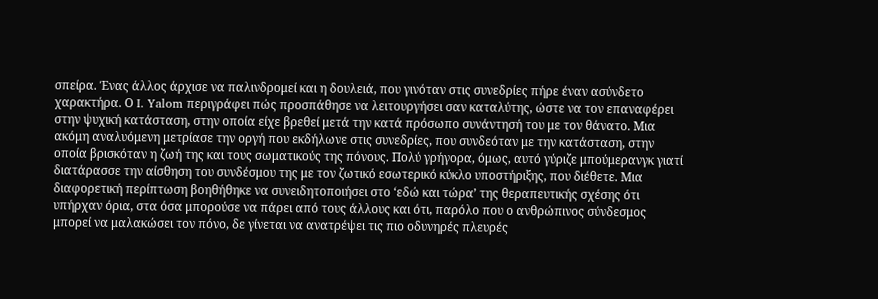σπείρα. Ένας άλλος άρχισε να παλινδρομεί και η δουλειά, που γινόταν στις συνεδρίες πήρε έναν ασύνδετο χαρακτήρα. Ο I. Yalom περιγράφει πώς προσπάθησε να λειτουργήσει σαν καταλύτης, ώστε να τον επαναφέρει στην ψυχική κατάσταση, στην οποία είχε βρεθεί μετά την κατά πρόσωπο συνάντησή του με τον θάνατο. Μια ακόμη αναλυόμενη μετρίασε την οργή που εκδήλωνε στις συνεδρίες, που συνδεόταν με την κατάσταση, στην οποία βρισκόταν η ζωή της και τους σωματικούς της πόνους. Πολύ γρήγορα, όμως, αυτό γύριζε μπούμερανγκ γιατί διατάρασσε την αίσθηση του συνδέσμου της με τον ζωτικό εσωτερικό κύκλο υποστήριξης, που διέθετε. Μια διαφορετική περίπτωση βοηθήθηκε να συνειδητοποιήσει στο ‘εδώ και τώρα’ της θεραπευτικής σχέσης ότι υπήρχαν όρια, στα όσα μπορούσε να πάρει από τους άλλους και ότι, παρόλο που ο ανθρώπινος σύνδεσμος μπορεί να μαλακώσει τον πόνο, δε γίνεται να ανατρέψει τις πιο οδυνηρές πλευρές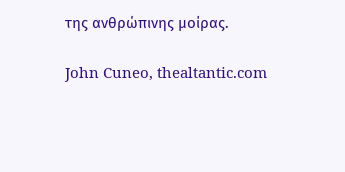της ανθρώπινης μοίρας.

John Cuneo, thealtantic.com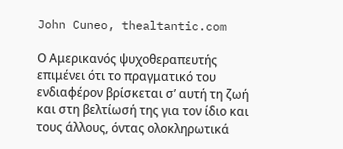John Cuneo, thealtantic.com

Ο Αμερικανός ψυχοθεραπευτής επιμένει ότι το πραγματικό του ενδιαφέρον βρίσκεται σ’ αυτή τη ζωή και στη βελτίωσή της για τον ίδιο και τους άλλους, όντας ολοκληρωτικά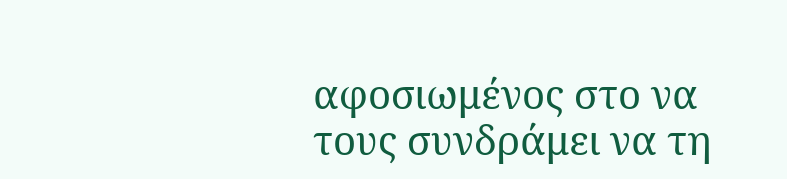αφοσιωμένος στο να τους συνδράμει να τη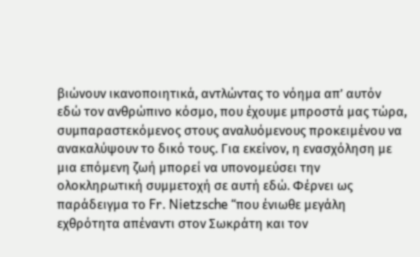βιώνουν ικανοποιητικά, αντλώντας το νόημα απ’ αυτόν εδώ τον ανθρώπινο κόσμο, που έχουμε μπροστά μας τώρα, συμπαραστεκόμενος στους αναλυόμενους προκειμένου να ανακαλύψουν το δικό τους. Για εκείνον, η ενασχόληση με μια επόμενη ζωή μπορεί να υπονομεύσει την ολοκληρωτική συμμετοχή σε αυτή εδώ. Φέρνει ως παράδειγμα το Fr. Nietzsche “που ένιωθε μεγάλη εχθρότητα απέναντι στον Σωκράτη και τον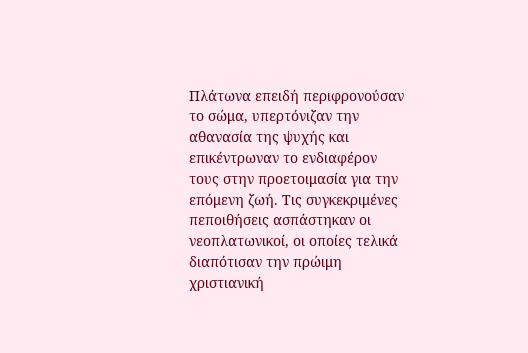Πλάτωνα επειδή περιφρονούσαν το σώμα, υπερτόνιζαν την αθανασία της ψυχής και επικέντρωναν το ενδιαφέρον τους στην προετοιμασία για την επόμενη ζωή. Τις συγκεκριμένες πεποιθήσεις ασπάστηκαν οι νεοπλατωνικοί, οι οποίες τελικά διαπότισαν την πρώιμη χριστιανική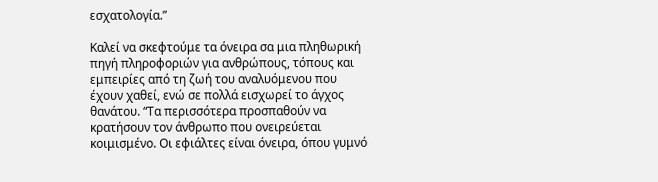εσχατολογία.”

Καλεί να σκεφτούμε τα όνειρα σα μια πληθωρική πηγή πληροφοριών για ανθρώπους, τόπους και εμπειρίες από τη ζωή του αναλυόμενου που έχουν χαθεί, ενώ σε πολλά εισχωρεί το άγχος θανάτου. “Τα περισσότερα προσπαθούν να κρατήσουν τον άνθρωπο που ονειρεύεται κοιμισμένο. Οι εφιάλτες είναι όνειρα, όπου γυμνό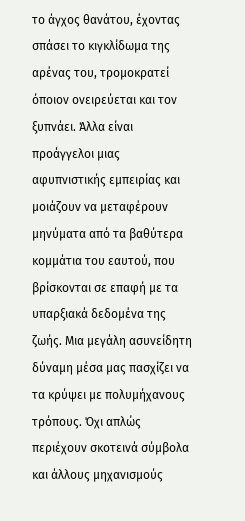το άγχος θανάτου, έχοντας σπάσει το κιγκλίδωμα της αρένας του, τρομοκρατεί όποιον ονειρεύεται και τον ξυπνάει. Άλλα είναι προάγγελοι μιας αφυπνιστικής εμπειρίας και μοιάζουν να μεταφέρουν μηνύματα από τα βαθύτερα κομμάτια του εαυτού, που βρίσκονται σε επαφή με τα υπαρξιακά δεδομένα της ζωής. Μια μεγάλη ασυνείδητη δύναμη μέσα μας πασχίζει να τα κρύψει με πολυμήχανους τρόπους. Όχι απλώς περιέχουν σκοτεινά σύμβολα και άλλους μηχανισμούς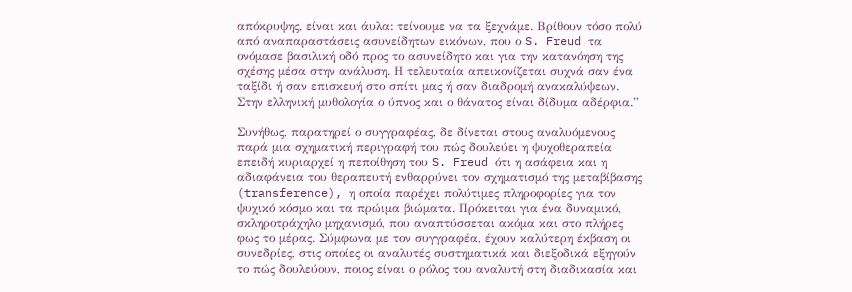απόκρυψης, είναι και άυλα: τείνουμε να τα ξεχνάμε. Βρίθουν τόσο πολύ από αναπαραστάσεις ασυνείδητων εικόνων, που ο S. Freud τα ονόμασε βασιλική οδό προς το ασυνείδητο και για την κατανόηση της σχέσης μέσα στην ανάλυση. Η τελευταία απεικονίζεται συχνά σαν ένα ταξίδι ή σαν επισκευή στο σπίτι μας ή σαν διαδρομή ανακαλύψεων. Στην ελληνική μυθολογία ο ύπνος και ο θάνατος είναι δίδυμα αδέρφια.”

Συνήθως, παρατηρεί ο συγγραφέας, δε δίνεται στους αναλυόμενους παρά μια σχηματική περιγραφή του πώς δουλεύει η ψυχοθεραπεία επειδή κυριαρχεί η πεποίθηση του S. Freud ότι η ασάφεια και η αδιαφάνεια του θεραπευτή ενθαρρύνει τον σχηματισμό της μεταβίβασης (transference), η οποία παρέχει πολύτιμες πληροφορίες για τον ψυχικό κόσμο και τα πρώιμα βιώματα. Πρόκειται για ένα δυναμικό, σκληροτράχηλο μηχανισμό, που αναπτύσσεται ακόμα και στο πλήρες φως το μέρας. Σύμφωνα με τον συγγραφέα, έχουν καλύτερη έκβαση οι συνεδρίες, στις οποίες οι αναλυτές συστηματικά και διεξοδικά εξηγούν το πώς δουλεύουν, ποιος είναι ο ρόλος του αναλυτή στη διαδικασία και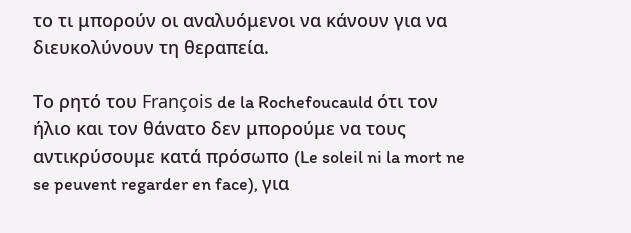το τι μπορούν οι αναλυόμενοι να κάνουν για να διευκολύνουν τη θεραπεία.

Το ρητό του François de la Rochefoucauld ότι τον ήλιο και τον θάνατο δεν μπορούμε να τους αντικρύσουμε κατά πρόσωπο (Le soleil ni la mort ne se peuvent regarder en face), για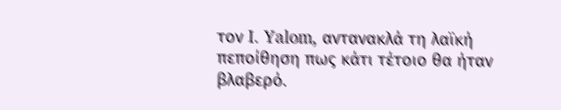τον I. Yalom, αντανακλά τη λαϊκή πεποίθηση πως κάτι τέτοιο θα ήταν βλαβερό.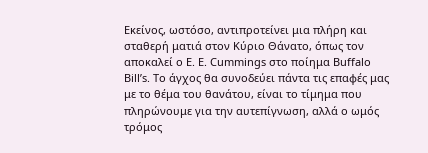Εκείνος, ωστόσο, αντιπροτείνει μια πλήρη και σταθερή ματιά στον Κύριο Θάνατο, όπως τον αποκαλεί ο E. E. Cummings στο ποίημα Buffalo Bill’s. Το άγχος θα συνοδεύει πάντα τις επαφές μας με το θέμα του θανάτου, είναι το τίμημα που πληρώνουμε για την αυτεπίγνωση, αλλά ο ωμός τρόμος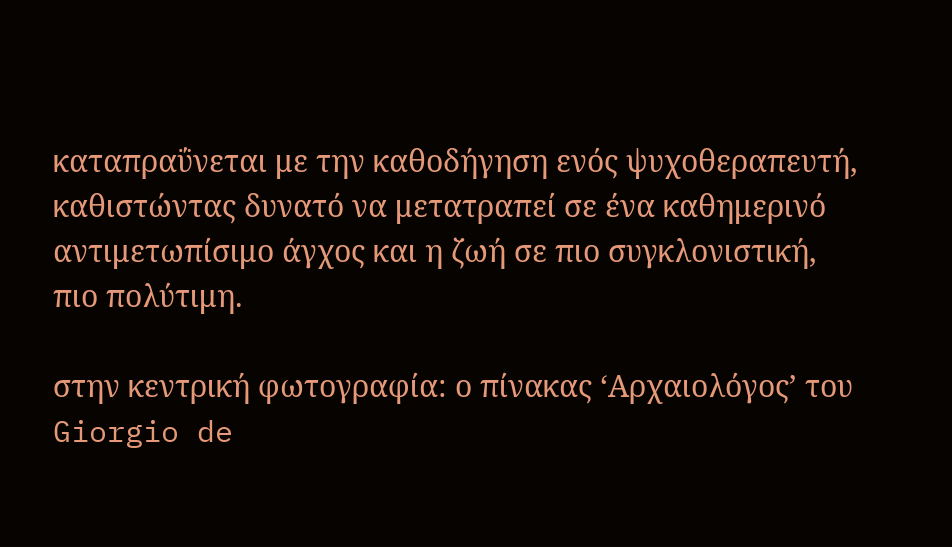καταπραΰνεται με την καθοδήγηση ενός ψυχοθεραπευτή, καθιστώντας δυνατό να μετατραπεί σε ένα καθημερινό αντιμετωπίσιμο άγχος και η ζωή σε πιο συγκλονιστική, πιο πολύτιμη.

στην κεντρική φωτογραφία: ο πίνακας ‘Αρχαιολόγος’ του Giorgio de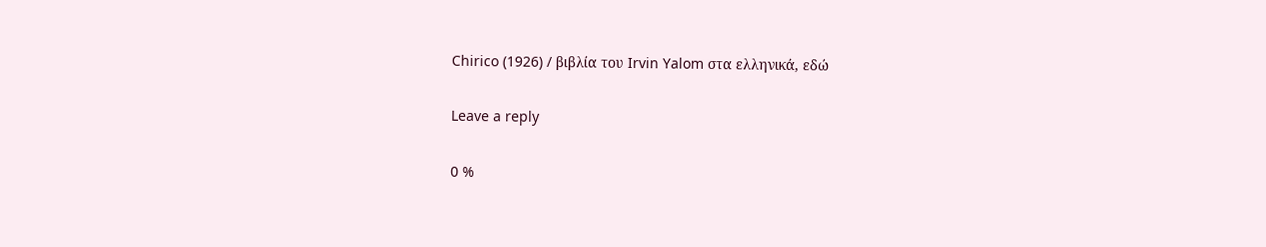Chirico (1926) / βιβλία του Irvin Yalom στα ελληνικά, εδώ

Leave a reply

0 %